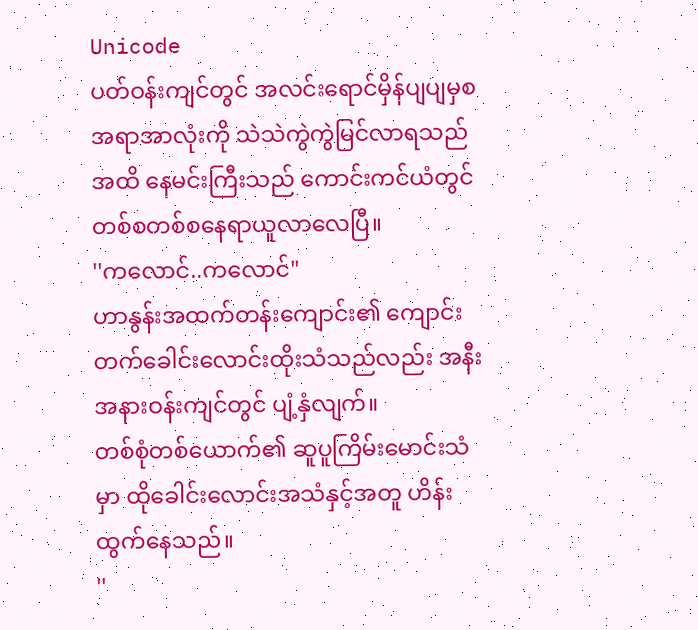Unicode
ပတ်ဝန်းကျင်တွင် အလင်းရောင်မှိန်ပျပျမှစ အရာအာလုံးကို သဲသဲကွဲကွဲမြင်လာရသည်အထိ နေမင်းကြီးသည် ကောင်းကင်ယံတွင် တစ်စတစ်စနေရာယူလာလေပြီ။
''ကလောင်..ကလောင်"
ဟာနွန်းအထက်တန်းကျောင်း၏ ကျောင်းတက်ခေါင်းလောင်းထိုးသံသည်လည်း အနီးအနားဝန်းကျင်တွင် ပျံ့နှံလျက်။
တစ်စုံတစ်ယောက်၏ ဆူပူကြိမ်းမောင်းသံမှာ ထိုခေါင်းလောင်းအသံနှင့်အတူ ဟိန်းထွက်နေသည်။
''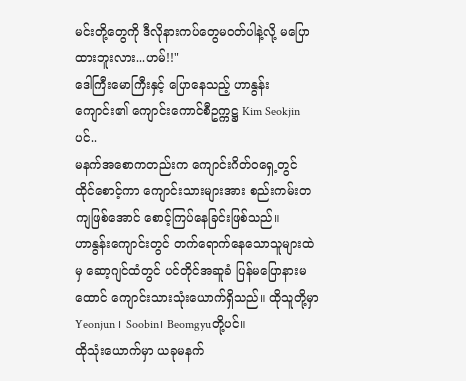မင်းတို့တွေကို ဒီလိုနားကပ်တွေမဝတ်ပါနဲ့လို့ မပြောထားဘူးလား...ဟမ်!!"
ဒေါကြီးမောကြီးနှင့် ပြောနေသည့် ဟာနွန်းကျောင်း၏ ကျောင်းကောင်စီဥက္ကဋ္ဌ Kim Seokjin ပင်..
မနက်အစောကတည်းက ကျောင်းဂိတ်ဝရှေ့တွင် ထိုင်စောင့်ကာ ကျောင်းသားများအား စည်းကမ်းတကျဖြစ်အောင် စောင့်ကြပ်နေခြင်းဖြစ်သည်။
ဟာနွန်းကျောင်းတွင် တက်ရောက်နေသောသူများထဲမှ ဆော့ဂျင်ထံတွင် ပင်တိုင်အဆူခံ ပြန်မပြောနားမထောင် ကျောင်းသားသုံးယောက်ရှိသည်။ ထိုသူတို့မှာ Yeonjun ၊ Soobin၊ Beomgyuတို့ပင်။
ထိုသုံးယောက်မှာ ယခုမနက်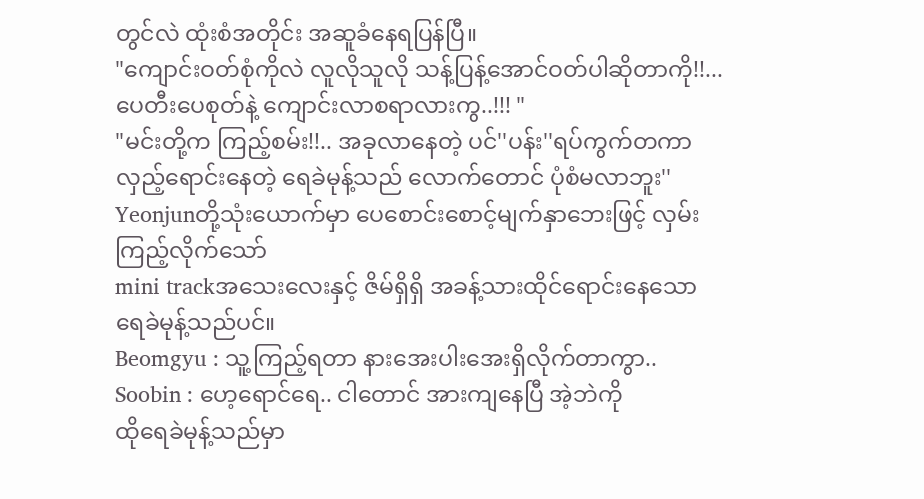တွင်လဲ ထုံးစံအတိုင်း အဆူခံနေရပြန်ပြီ။
"ကျောင်းဝတ်စုံကိုလဲ လူလိုသူလို သန့်ပြန့်အောင်ဝတ်ပါဆိုတာကို!!...ပေတီးပေစုတ်နဲ့ ကျောင်းလာစရာလားကွ..!!! "
"မင်းတို့က ကြည့်စမ်း!!.. အခုလာနေတဲ့ ပင်''ပန်း''ရပ်ကွက်တကာလှည့်ရောင်းနေတဲ့ ရေခဲမုန့်သည် လောက်တောင် ပုံစံမလာဘူး''
Yeonjunတို့သုံးယောက်မှာ ပေစောင်းစောင့်မျက်နှာဘေးဖြင့် လှမ်းကြည့်လိုက်သော်
mini trackအသေးလေးနှင့် ဇိမ်ရှိရှိ အခန့်သားထိုင်ရောင်းနေသော ရေခဲမုန့်သည်ပင်။
Beomgyu : သူ့ကြည့်ရတာ နားအေးပါးအေးရှိလိုက်တာကွာ..
Soobin : ဟေ့ရောင်ရေ.. ငါတောင် အားကျနေပြီ အဲ့ဘဲကို
ထိုရေခဲမုန့်သည်မှာ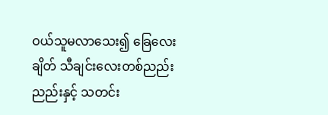ဝယ်သူမလာသေး၍ ခြေလေးချိတ် သီချင်းလေးတစ်ညည်းညည်းနှင့် သတင်း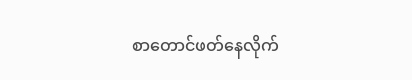စာတောင်ဖတ်နေလိုက်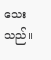သေးသည်။